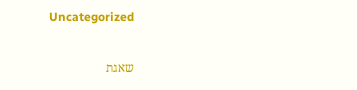Uncategorized

שאגת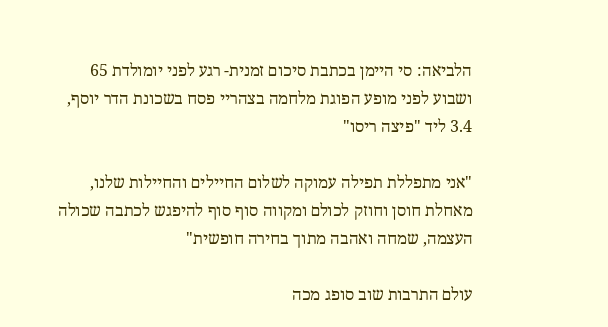הלביאה: סי היימן בכתבת סיכום זמנית- רגע לפני יומולדת 65 ושבוע לפני מופע הפוגת מלחמה בצהריי פסח בשכונת הדר יוסף, 3.4 ליד "פיצה ריסו"

"אני מתפללת תפילה עמוקה לשלום החיילים והחיילות שלנו, מאחלת חוסן וחוזק לכולם ומקווה סוף סוף להיפגש לכתבה שכולה העצמה, שמחה ואהבה מתוך בחירה חופשית"

עולם התרבות שוב סופג מכה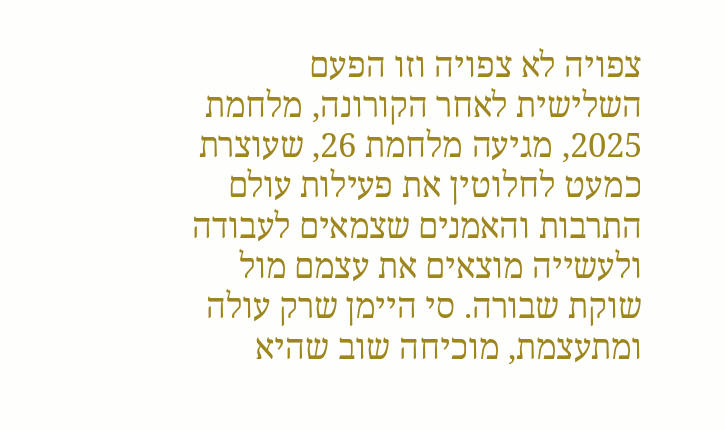צפויה לא צפויה וזו הפעם השלישית לאחר הקורונה, מלחמת 2025, מגיעה מלחמת 26, שעוצרת כמעט לחלוטין את פעילות עולם התרבות והאמנים שצמאים לעבודה ולעשייה מוצאים את עצמם מול שוקת שבורה. סי היימן שרק עולה ומתעצמת, מוכיחה שוב שהיא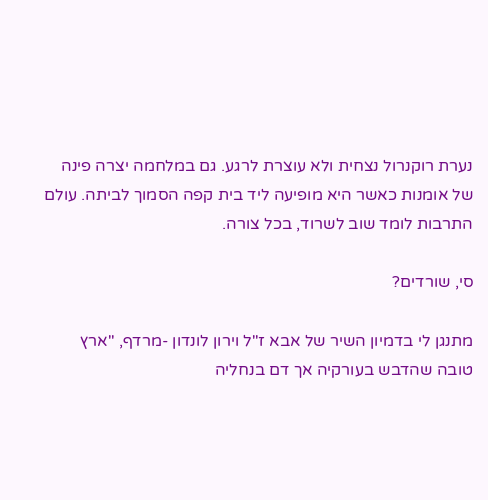נערת רוקנרול נצחית ולא עוצרת לרגע. גם במלחמה יצרה פינה של אומנות כאשר היא מופיעה ליד בית קפה הסמוך לביתה. עולם התרבות לומד שוב לשרוד, בכל צורה.

סי, שורדים?

מתנגן לי בדמיון השיר של אבא ז"ל וירון לונדון -מרדף, "ארץ טובה שהדבש בעורקיה אך דם בנחליה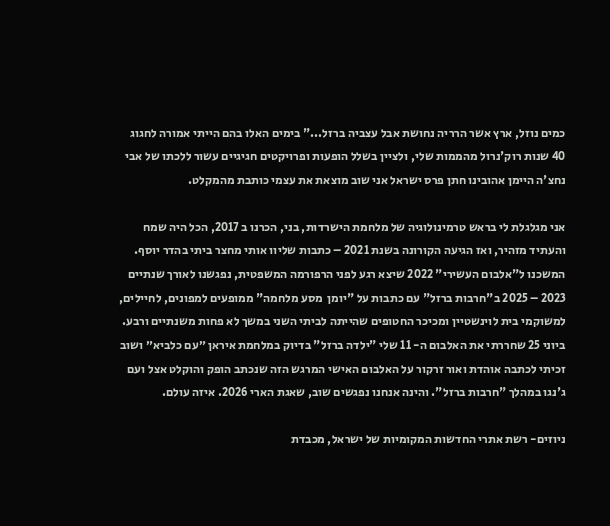כמים נוזל, ארץ אשר הרריה נחושת אבל עצביה ברזל..." בימים האלו בהם הייתי אמורה לחגוג 40 שנות רוק'נרול מהממות שלי, ולציין בשלל הופעות ופרויקטים חגיגיים עשור ללכתו של אבי נחצ'ה היימן אהובינו חתן פרס ישראל אני שוב מוצאת את עצמי כותבת מהמקלט.

אני מגלגלת לי בראש טרמינולוגיה של מלחמת הישרדות, בני, הכרנו ב 2017, הכל היה שמח והעתיד מזהיר, ואז הגיעה הקורונה בשנת 2021 – כתבות שליוו אותי מחצר ביתי בהדר יוסף. המשכנו ל"אלבום העשירי" 2022 שיצא רגע לפני הרפורמה המשפטית, נפגשנו לאורך שנתיים 2023 – 2025 ב"חרבות ברזל" עם כתבות על "יומן  מסע מלחמה" ממופעים למפונים, לחיילים, למשוקמי בית לוינשטיין ומכיכר החטופים שהייתה לביתי השני במשך לא פחות משנתיים ורבע. ביוני 25 שחררתי את האלבום ה- 11 שלי "ילדה ברזל" בדיוק במלחמת איראן ״עם כלביא״ ושוב זכיתי לכתבה אוהדת ואור זרקור על האלבום האישי המרגש הזה שנכתב הופק והוקלט אצל ועם ג'נגו במהלך "חרבות ברזל". והינה אנחנו נפגשים שוב, שאגת הארי 2026. איזה עולם.

ניוזים- רשת אתרי החדשות המקומיות של ישראל, מכבדת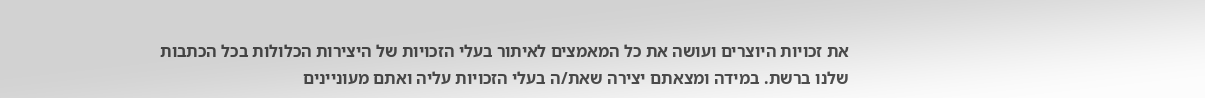את זכויות היוצרים ועושה את כל המאמצים לאיתור בעלי הזכויות של היצירות הכלולות בכל הכתבות שלנו ברשת. במידה ומצאתם יצירה שאת/ה בעלי הזכויות עליה ואתם מעוניינים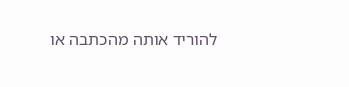להוריד אותה מהכתבה או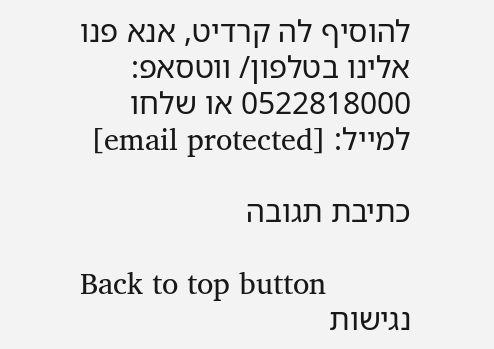להוסיף לה קרדיט, אנא פנו אלינו בטלפון/ ווטסאפ: 0522818000 או שלחו למייל: [email protected]

כתיבת תגובה

Back to top button
נגישות